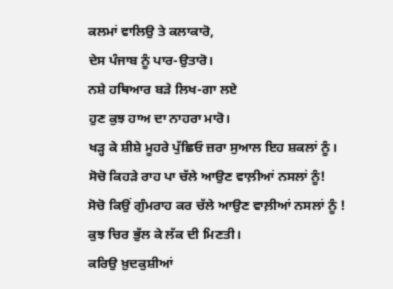ਕਲਮਾਂ ਵਾਲਿਉ ਤੇ ਕਲਾਕਾਰੋ,
ਦੇਸ ਪੰਜਾਬ ਨੂੰ ਪਾਰ-ਉਤਾਰੋ।
ਨਸ਼ੇ ਹਥਿਆਰ ਬੜੇ ਲਿਖ-ਗਾ ਲਏ
ਹੁਣ ਕੁਝ ਹਾਅ ਦਾ ਨਾਹਰਾ ਮਾਰੋ।
ਖੜ੍ਹ ਕੇ ਸ਼ੀਸ਼ੇ ਮੂਹਰੇ ਪੁੱਛਿਓ ਜ਼ਰਾ ਸੁਆਲ ਇਹ ਸ਼ਕਲਾਂ ਨੂੰ।
ਸੋਚੋ ਕਿਹੜੇ ਰਾਹ ਪਾ ਚੱਲੇ ਆਉਣ ਵਾਲ਼ੀਆਂ ਨਸਲਾਂ ਨੂੰ!
ਸੋਚੋ ਕਿਉਂ ਗੁੰਮਰਾਹ ਕਰ ਚੱਲੇ ਆਉਣ ਵਾਲ਼ੀਆਂ ਨਸਲਾਂ ਨੂੰ !
ਕੁਝ ਚਿਰ ਭੁੱਲ ਕੇ ਲੱਕ ਦੀ ਮਿਣਤੀ।
ਕਰਿਉ ਖ਼ੁਦਕੁਸ਼ੀਆਂ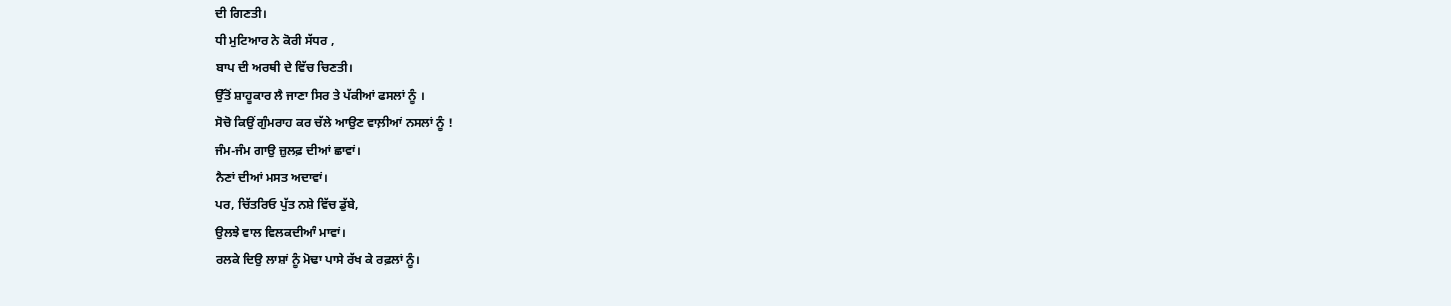ਦੀ ਗਿਣਤੀ।
ਧੀ ਮੁਟਿਆਰ ਨੇ ਕੋਰੀ ਸੱਧਰ ,
ਬਾਪ ਦੀ ਅਰਥੀ ਦੇ ਵਿੱਚ ਚਿਣਤੀ।
ਉੱਤੋਂ ਸ਼ਾਹੂਕਾਰ ਲੈ ਜਾਣਾ ਸਿਰ ਤੇ ਪੱਕੀਆਂ ਫਸਲਾਂ ਨੂੰ ।
ਸੋਚੋ ਕਿਉਂ ਗੁੰਮਰਾਹ ਕਰ ਚੱਲੇ ਆਉਣ ਵਾਲ਼ੀਆਂ ਨਸਲਾਂ ਨੂੰ !
ਜੰਮ-ਜੰਮ ਗਾਉ ਜ਼ੁਲਫ਼ ਦੀਆਂ ਛਾਵਾਂ।
ਨੈਣਾਂ ਦੀਆਂ ਮਸਤ ਅਦਾਵਾਂ।
ਪਰ, ਚਿੱਤਰਿਓ ਪੁੱਤ ਨਸ਼ੇ ਵਿੱਚ ਡੁੱਬੇ,
ਉਲਝੇ ਵਾਲ ਵਿਲਕਦੀਆੰ ਮਾਵਾਂ।
ਰਲਕੇ ਦਿਉ ਲਾਸ਼ਾਂ ਨੂੰ ਮੋਢਾ ਪਾਸੇ ਰੱਖ ਕੇ ਰਫ਼ਲਾਂ ਨੂੰ।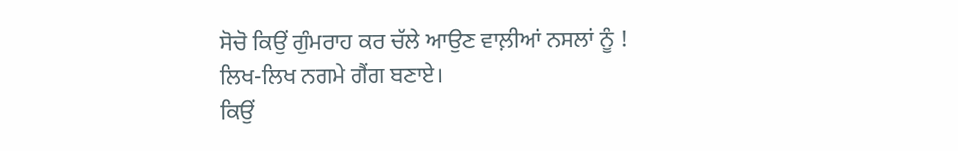ਸੋਚੋ ਕਿਉਂ ਗੁੰਮਰਾਹ ਕਰ ਚੱਲੇ ਆਉਣ ਵਾਲ਼ੀਆਂ ਨਸਲਾਂ ਨੂੰ !
ਲਿਖ-ਲਿਖ ਨਗਮੇ ਗੈਂਗ ਬਣਾਏ।
ਕਿਉਂ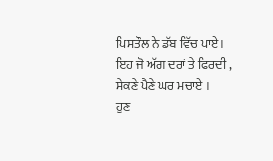ਪਿਸਤੌਲ ਨੇ ਡੱਬ ਵਿੱਚ ਪਾਏ।
ਇਹ ਜੋ ਅੱਗ ਦਰਾਂ ਤੇ ਫਿਰਦੀ ,
ਸੇਕਣੇ ਪੈਣੇ ਘਰ ਮਚਾਏ ।
ਹੁਣ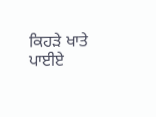ਕਿਹੜੇ ਖਾਤੇ ਪਾਈਏ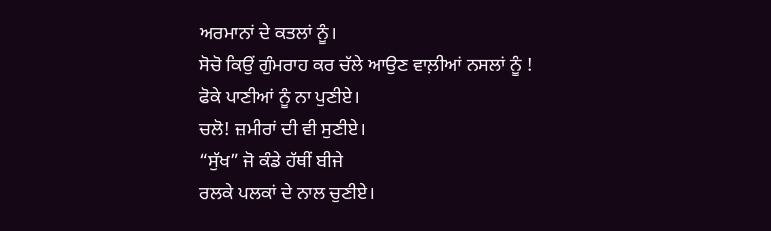ਅਰਮਾਨਾਂ ਦੇ ਕਤਲਾਂ ਨੂੰ।
ਸੋਚੋ ਕਿਉਂ ਗੁੰਮਰਾਹ ਕਰ ਚੱਲੇ ਆਉਣ ਵਾਲ਼ੀਆਂ ਨਸਲਾਂ ਨੂੰ !
ਫੋਕੇ ਪਾਣੀਆਂ ਨੂੰ ਨਾ ਪੁਣੀਏ।
ਚਲੋ! ਜ਼ਮੀਰਾਂ ਦੀ ਵੀ ਸੁਣੀਏ।
“ਸੁੱਖ” ਜੋ ਕੰਡੇ ਹੱਥੀਂ ਬੀਜੇ
ਰਲਕੇ ਪਲਕਾਂ ਦੇ ਨਾਲ ਚੁਣੀਏ।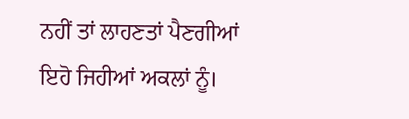ਨਹੀਂ ਤਾਂ ਲਾਹਣਤਾਂ ਪੈਣਗੀਆਂ ਇਹੋ ਜਿਹੀਆਂ ਅਕਲਾਂ ਨੂੰ।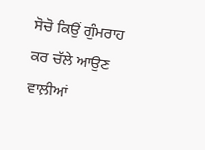ਸੋਚੋ ਕਿਉਂ ਗੁੰਮਰਾਹ ਕਰ ਚੱਲੇ ਆਉਣ ਵਾਲ਼ੀਆਂ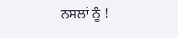ਨਸਲਾਂ ਨੂੰ !